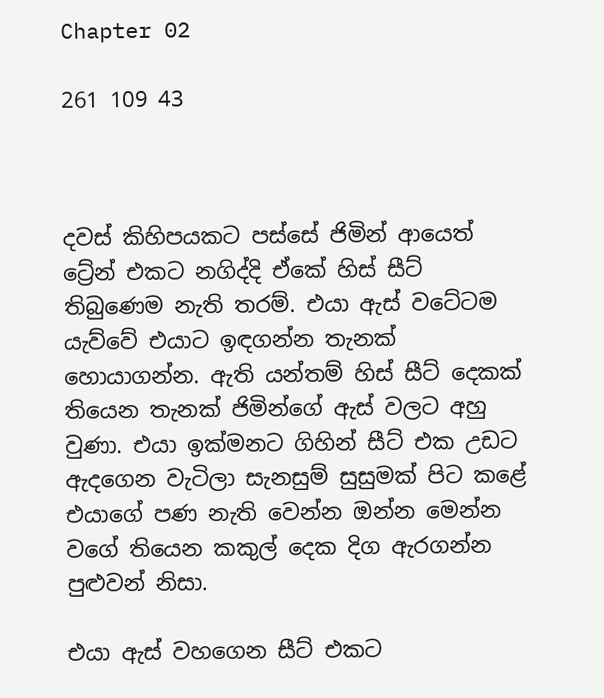Chapter 02

261 109 43



දවස් කිහිපයකට පස්සේ ජිමින් ආයෙත් ට්‍රේන් එකට නගිද්දි ඒකේ හිස් සීට් තිබුණෙම නැති තරම්. එයා ඇස් වටේටම යැව්වේ එයාට ඉඳගන්න තැනක් හොයාගන්න. ඇති යන්තම් හිස් සීට් දෙකක් තියෙන තැනක් ජිමින්ගේ ඇස් වලට අහු වුණා. එයා ඉක්මනට ගිහින් සීට් එක උඩට ඇදගෙන වැටිලා සැනසුම් සුසුමක් පිට කළේ එයාගේ පණ නැති වෙන්න ඔන්න මෙන්න වගේ තියෙන කකුල් දෙක දිග ඇරගන්න පුළුවන් නිසා.

එයා ඇස් වහගෙන සීට් එකට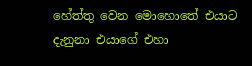හේත්තු වෙන මොහොතේ එයාට දැනුනා එයාගේ එහා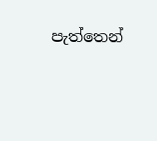පැත්තෙන්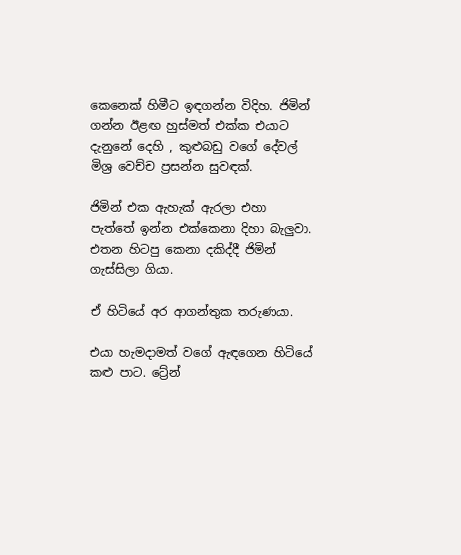කෙනෙක් හිමීට ඉඳගන්න විදිහ. ජිමින් ගන්න ඊළඟ හුස්මත් එක්ක එයාට දැනුනේ දෙහි , කුළුබඩු වගේ දේවල් මිශ්‍ර වෙච්ච ප්‍රසන්න සුවඳක්.

ජිමින් එක ඇහැක් ඇරලා එහා පැත්තේ ඉන්න එක්කෙනා දිහා බැලුවා. එතන හිටපු කෙනා දකිද්දී ජිමින් ගැස්සිලා ගියා.

ඒ හිටියේ අර ආගන්තුක තරුණයා.

එයා හැමදාමත් වගේ ඇඳගෙන හිටියේ කළු පාට. ට්‍රේන්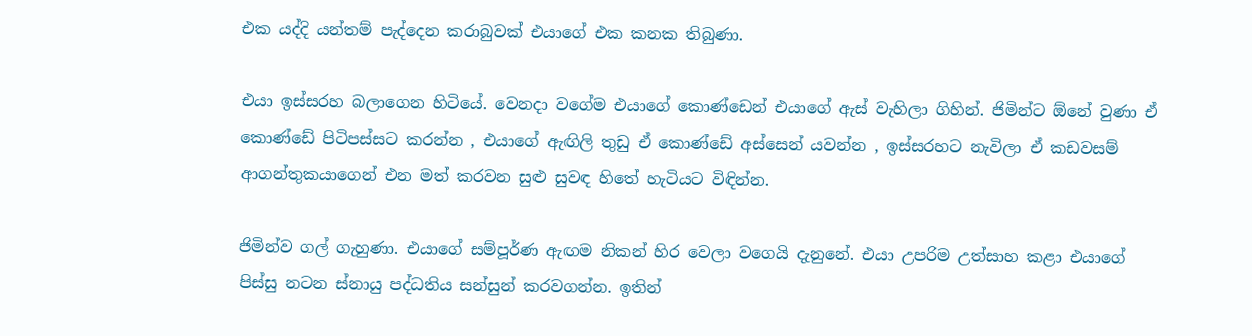එක යද්දි යන්තම් පැද්දෙන කරාබුවක් එයාගේ එක කනක තිබුණා.

එයා ඉස්සරහ බලාගෙන හිටියේ. වෙනදා වගේම එයාගේ කොණ්ඩෙන් එයාගේ ඇස් වැහිලා ගිහින්. ජිමින්ට ඕනේ වුණා ඒ කොණ්ඩේ පිටිපස්සට කරන්න , එයාගේ ඇඟිලි තුඩු ඒ කොණ්ඩේ අස්සෙන් යවන්න , ඉස්සරහට නැවිලා ඒ කඩවසම් ආගන්තුකයාගෙන් එන මත් කරවන සුළු සුවඳ හිතේ හැටියට විඳින්න.

ජිමින්ව ගල් ගැහුණා. එයාගේ සම්පූර්ණ ඇඟම නිකන් හිර වෙලා වගෙයි දැනුනේ. එයා උපරිම උත්සාහ කළා එයාගේ පිස්සු නටන ස්නායු පද්ධතිය සන්සුන් කරවගන්න. ඉතින්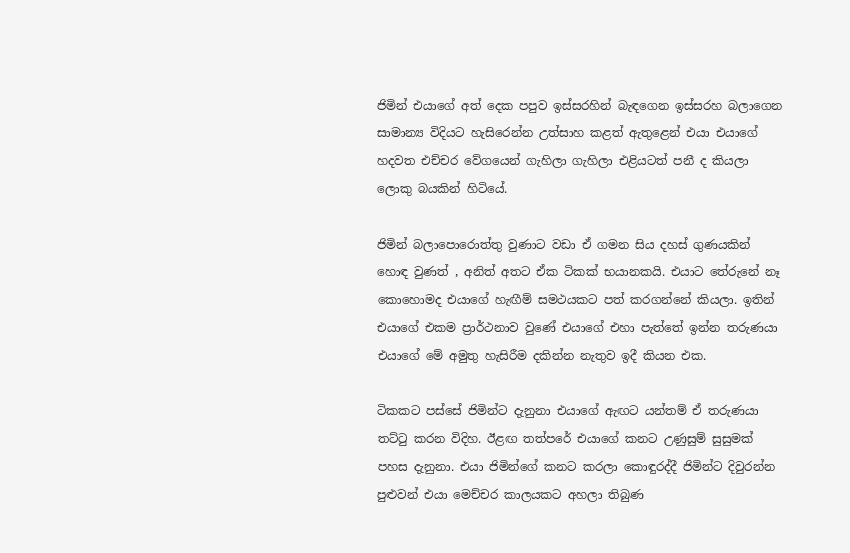ජිමින් එයාගේ අත් දෙක පපුව ඉස්සරහින් බැඳගෙන ඉස්සරහ බලාගෙන සාමාන්‍ය විදියට හැසිරෙන්න උත්සාහ කළත් ඇතුළෙන් එයා එයාගේ හදවත එච්චර වේගයෙන් ගැහිලා ගැහිලා එළියටත් පනී ද කියලා ලොකු බයකින් හිටියේ.

ජිමින් බලාපොරොත්තු වුණාට වඩා ඒ ගමන සිය දහස් ගුණයකින් හොඳ වුණත් , අනිත් අතට ඒක ටිකක් භයානකයි. එයාට තේරුනේ නෑ කොහොමද එයාගේ හැඟීම් සමථයකට පත් කරගන්නේ කියලා. ඉතින් එයාගේ එකම ප්‍රාර්ථනාව වුණේ එයාගේ එහා පැත්තේ ඉන්න තරුණයා එයාගේ මේ අමුතු හැසිරීම දකින්න නැතුව ඉදී කියන එක.

ටිකකට පස්සේ ජිමින්ට දැනුනා එයාගේ ඇඟට යන්තම් ඒ තරුණයා තට්ටු කරන විදිහ. ඊළඟ තත්පරේ එයාගේ කනට උණුසුම් සුසුමක් පහස දැනුනා. එයා ජිමින්ගේ කනට කරලා කොඳුරද්දී ජිමින්ට දිවුරන්න පුළුවන් එයා මෙච්චර කාලයකට අහලා තිබුණ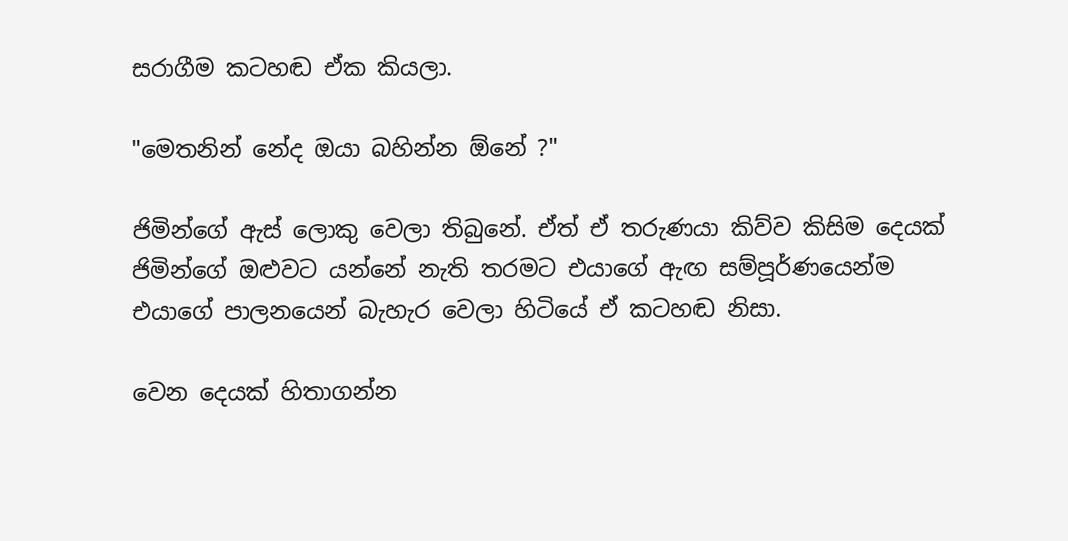සරාගීම කටහඬ ඒක කියලා.

"මෙතනින් නේද ඔයා බහින්න ඕනේ ?"

ජිමින්ගේ ඇස් ලොකු වෙලා තිබුනේ. ඒත් ඒ තරුණයා කිව්ව කිසිම දෙයක් ජිමින්ගේ ඔළුවට යන්නේ නැති තරමට එයාගේ ඇඟ සම්පූර්ණයෙන්ම එයාගේ පාලනයෙන් බැහැර වෙලා හිටියේ ඒ කටහඬ නිසා.

වෙන දෙයක් හිතාගන්න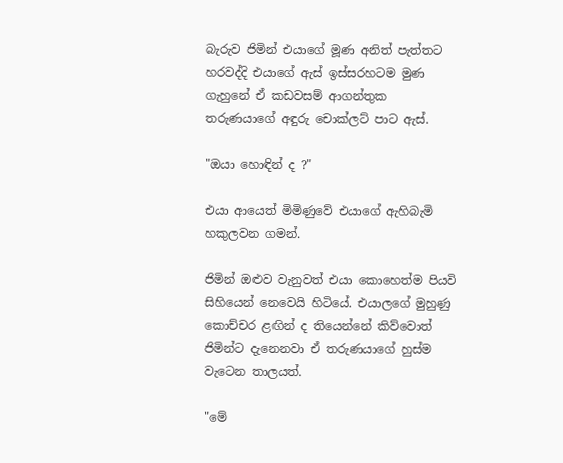බැරුව ජිමින් එයාගේ මූණ අනිත් පැත්තට හරවද්දි එයාගේ ඇස් ඉස්සරහටම මුණ ගැහුනේ ඒ කඩවසම් ආගන්තුක තරුණයාගේ අඳුරු චොක්ලට් පාට ඇස්.

"ඔයා හොඳින් ද ?"

එයා ආයෙත් මිමිණුවේ එයාගේ ඇහිබැමි හකුලවන ගමන්.

ජිමින් ඔළුව වැනුවත් එයා කොහෙත්ම පියවි සිහියෙන් නෙවෙයි හිටියේ. එයාලගේ මුහුණු කොච්චර ළඟින් ද තියෙන්නේ කිව්වොත් ජිමින්ට දැනෙනවා ඒ තරුණයාගේ හුස්ම වැටෙන තාලයත්.

"මේ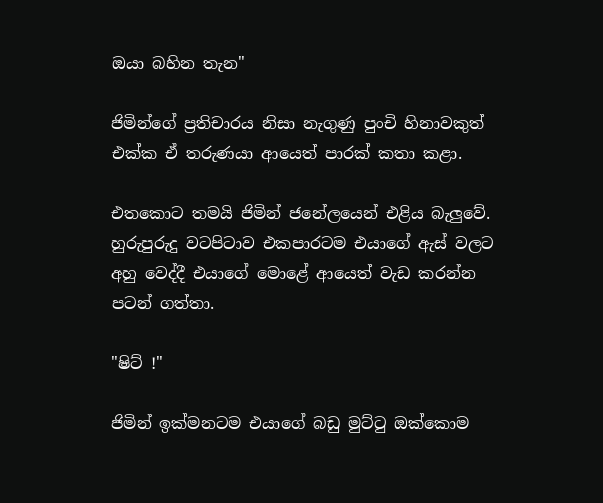ඔයා බහින තැන"

ජිමින්ගේ ප්‍රතිචාරය නිසා නැගුණු පුංචි හිනාවකුත් එක්ක ඒ තරුණයා ආයෙත් පාරක් කතා කළා.

එතකොට තමයි ජිමින් ජනේලයෙන් එළිය බැලුවේ. හුරුපුරුදු වටපිටාව එකපාරටම එයාගේ ඇස් වලට අහු වෙද්දී එයාගේ මොළේ ආයෙත් වැඩ කරන්න පටන් ගත්තා.

"ෂිට් !"

ජිමින් ඉක්මනටම එයාගේ බඩු මුට්ටු ඔක්කොම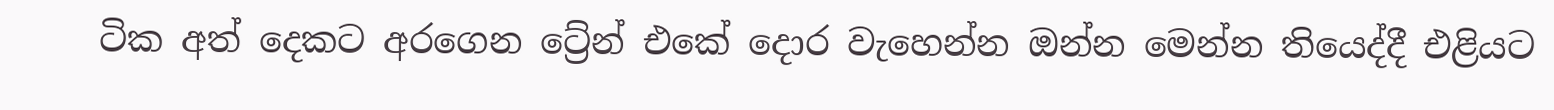ටික අත් දෙකට අරගෙන ට්‍රේන් එකේ දොර වැහෙන්න ඔන්න මෙන්න තියෙද්දී එළියට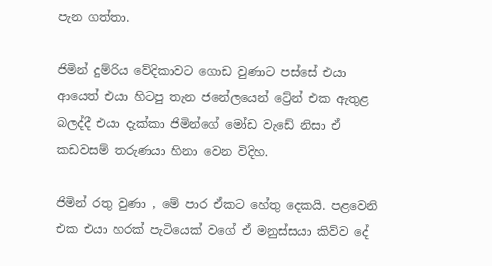පැන ගත්තා.

ජිමින් දුම්රිය වේදිකාවට ගොඩ වුණාට පස්සේ එයා ආයෙත් එයා හිටපු තැන ජනේලයෙන් ට්‍රේන් එක ඇතුළ බලද්දී එයා දැක්කා ජිමින්ගේ මෝඩ වැඩේ නිසා ඒ කඩවසම් තරුණයා හිනා වෙන විදිහ.

ජිමින් රතු වුණා , මේ පාර ඒකට හේතු දෙකයි. පළවෙනි එක එයා හරක් පැටියෙක් වගේ ඒ මනුස්සයා කිව්ව දේ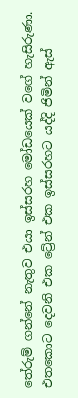තේරුම් ගන්නේ නැතුව එයා ඉස්සරහ මෝඩයෙක් වගේ හැසිරුණා. එතකොට දෙවනි එක ට්‍රේන් එක ඉස්සරහට යද්දි ජිමින් ඇස්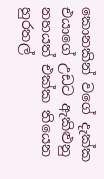කොනකින් වගේ දැක්ක එයාගේ උඩට ඇකිළුනු නහයත් එක්ක තියෙන හුරතල්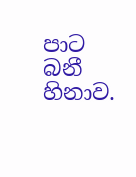පාට බනී හිනාව.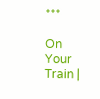***

On Your Train |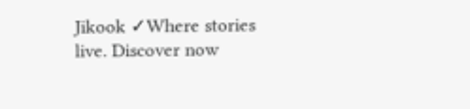Jikook ✓Where stories live. Discover now